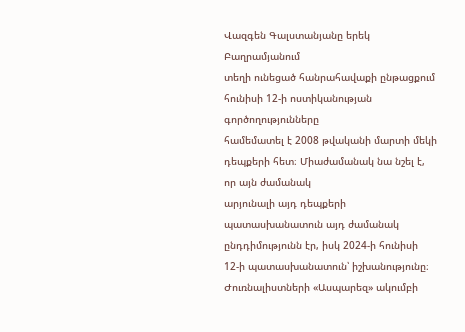Վազգեն Գալստանյանը երեկ Բաղրամյանում
տեղի ունեցած հանրահավաքի ընթացքում հունիսի 12-ի ոստիկանության գործողությունները
համեմատել է 2008 թվականի մարտի մեկի դեպքերի հետ։ Միաժամանակ նա նշել է, որ այն ժամանակ
արյունալի այդ դեպքերի պատասխանատուն այդ ժամանակ ընդդիմությունն էր, իսկ 2024-ի հունիսի
12-ի պատասխանատուն՝ իշխանությունը։
Ժուռնալիստների «Ասպարեզ» ակումբի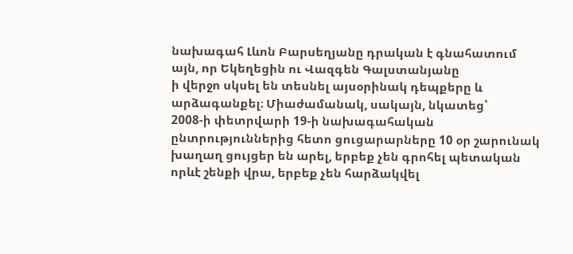նախագահ Լևոն Բարսեղյանը դրական է գնահատում այն, որ Եկեղեցին ու Վազգեն Գալստանյանը
ի վերջո սկսել են տեսնել այսօրինակ դեպքերը և արձագանքել։ Միաժամանակ, սակայն, նկատեց՝
2008-ի փետրվարի 19-ի նախագահական ընտրություններից հետո ցուցարարները 10 օր շարունակ
խաղաղ ցույցեր են արել, երբեք չեն գրոհել պետական որևէ շենքի վրա, երբեք չեն հարձակվել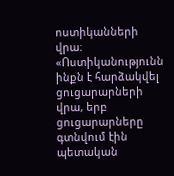ոստիկանների վրա։ «Ոստիկանությունն ինքն է հարձակվել ցուցարարների վրա, երբ ցուցարարները
գտնվում էին պետական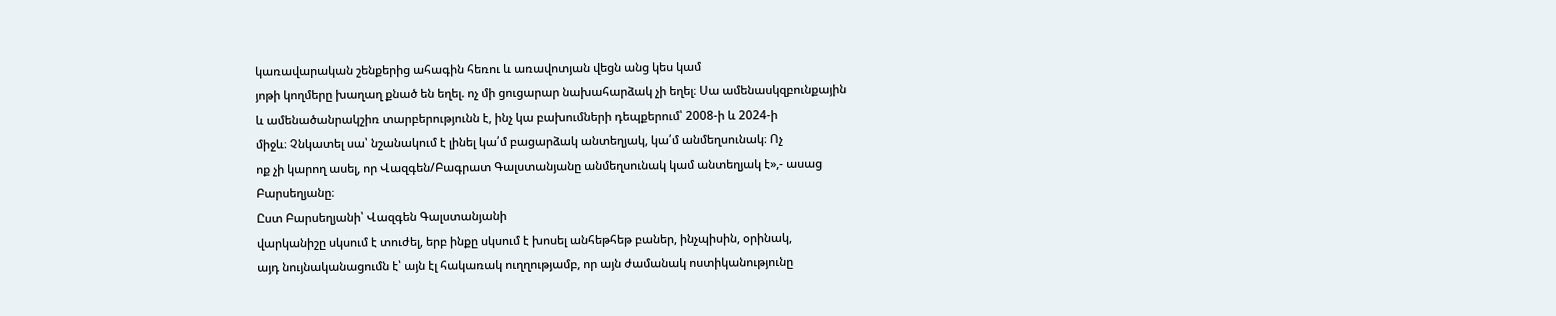կառավարական շենքերից ահագին հեռու և առավոտյան վեցն անց կես կամ
յոթի կողմերը խաղաղ քնած են եղել. ոչ մի ցուցարար նախահարձակ չի եղել։ Սա ամենասկզբունքային
և ամենածանրակշիռ տարբերությունն է, ինչ կա բախումների դեպքերում՝ 2008-ի և 2024-ի
միջև։ Չնկատել սա՝ նշանակում է լինել կա՛մ բացարձակ անտեղյակ, կա՛մ անմեղսունակ։ Ոչ
ոք չի կարող ասել, որ Վազգեն/Բագրատ Գալստանյանը անմեղսունակ կամ անտեղյակ է»,- ասաց
Բարսեղյանը։
Ըստ Բարսեղյանի՝ Վազգեն Գալստանյանի
վարկանիշը սկսում է տուժել, երբ ինքը սկսում է խոսել անհեթհեթ բաներ, ինչպիսին, օրինակ,
այդ նույնականացումն է՝ այն էլ հակառակ ուղղությամբ, որ այն ժամանակ ոստիկանությունը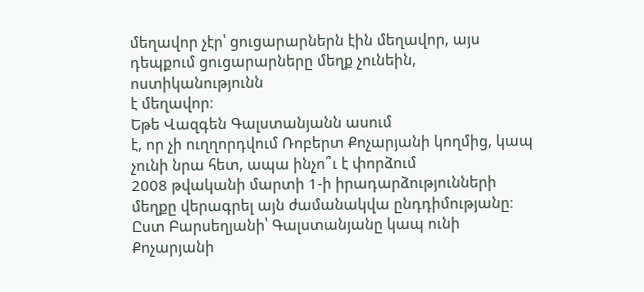մեղավոր չէր՝ ցուցարարներն էին մեղավոր, այս դեպքում ցուցարարները մեղք չունեին, ոստիկանությունն
է մեղավոր։
Եթե Վազգեն Գալստանյանն ասում
է, որ չի ուղղորդվում Ռոբերտ Քոչարյանի կողմից, կապ չունի նրա հետ, ապա ինչո՞ւ է փորձում
2008 թվականի մարտի 1-ի իրադարձությունների մեղքը վերագրել այն ժամանակվա ընդդիմությանը։
Ըստ Բարսեղյանի՝ Գալստանյանը կապ ունի Քոչարյանի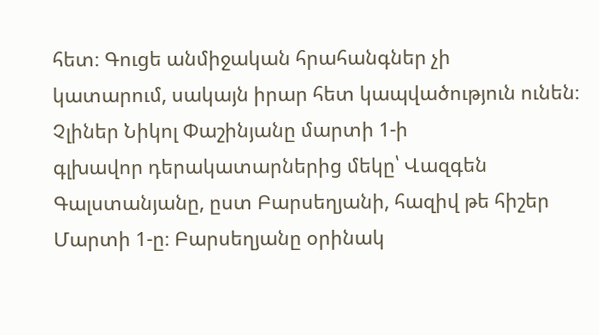հետ։ Գուցե անմիջական հրահանգներ չի
կատարում, սակայն իրար հետ կապվածություն ունեն։ Չլիներ Նիկոլ Փաշինյանը մարտի 1-ի
գլխավոր դերակատարներից մեկը՝ Վազգեն Գալստանյանը, ըստ Բարսեղյանի, հազիվ թե հիշեր
Մարտի 1-ը։ Բարսեղյանը օրինակ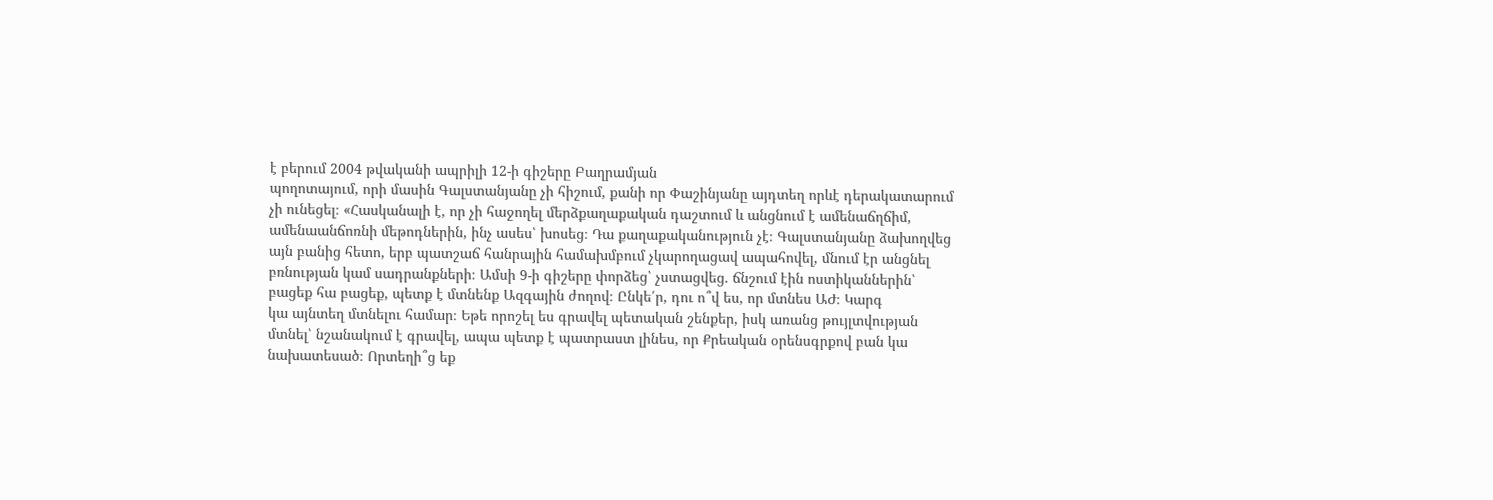է բերում 2004 թվականի ապրիլի 12-ի գիշերը Բաղրամյան
պողոտայում, որի մասին Գալստանյանը չի հիշում, քանի որ Փաշինյանը այդտեղ որևէ դերակատարում
չի ունեցել։ «Հասկանալի է, որ չի հաջողել մերձքաղաքական դաշտում և անցնում է ամենաճղճիմ,
ամենաանճոռնի մեթոդներին, ինչ ասես՝ խոսեց։ Դա քաղաքականություն չէ։ Գալստանյանը ձախողվեց
այն բանից հետո, երբ պատշաճ հանրային համախմբում չկարողացավ ապահովել, մնում էր անցնել
բռնության կամ սադրանքների։ Ամսի 9-ի գիշերը փորձեց՝ չստացվեց. ճնշում էին ոստիկաններին՝
բացեք հա բացեք, պետք է մտնենք Ազգային ժողով։ Ընկե՛ր, դու ո՞վ ես, որ մտնես ԱԺ։ Կարգ
կա այնտեղ մտնելու համար։ Եթե որոշել ես գրավել պետական շենքեր, իսկ առանց թույլտվության
մտնել՝ նշանակում է գրավել, ապա պետք է պատրաստ լինես, որ Քրեական օրենսգրքով բան կա
նախատեսած։ Որտեղի՞ց եք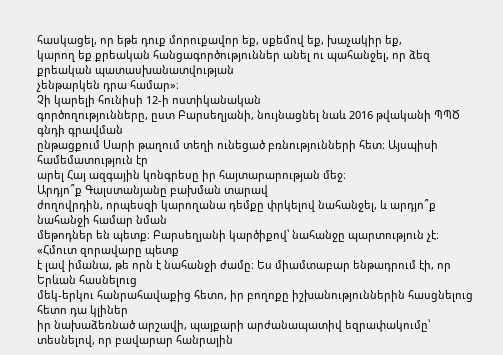հասկացել, որ եթե դուք մորուքավոր եք, սքեմով եք, խաչակիր եք,
կարող եք քրեական հանցագործություններ անել ու պահանջել, որ ձեզ քրեական պատասխանատվության
չենթարկեն դրա համար»։
Չի կարելի հունիսի 12-ի ոստիկանական
գործողությունները, ըստ Բարսեղյանի, նույնացնել նաև 2016 թվականի ՊՊԾ գնդի գրավման
ընթացքում Սարի թաղում տեղի ունեցած բռնությունների հետ։ Այսպիսի համեմատություն էր
արել Հայ ազգային կոնգրեսը իր հայտարարության մեջ։
Արդյո՞ք Գալստանյանը բախման տարավ
ժողովրդին, որպեսզի կարողանա դեմքը փրկելով նահանջել, և արդյո՞ք նահանջի համար նման
մեթոդներ են պետք։ Բարսեղյանի կարծիքով՝ նահանջը պարտություն չէ։ «Հմուտ զորավարը պետք
է լավ իմանա, թե որն է նահանջի ժամը։ Ես միամտաբար ենթադրում էի, որ Երևան հասնելուց
մեկ-երկու հանրահավաքից հետո, իր բողոքը իշխանություններին հասցնելուց հետո դա կլիներ
իր նախաձեռնած արշավի, պայքարի արժանապատիվ եզրափակումը՝ տեսնելով, որ բավարար հանրային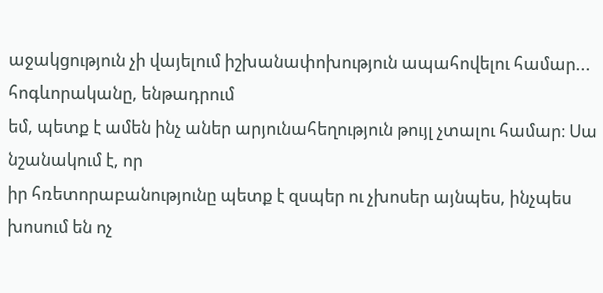աջակցություն չի վայելում իշխանափոխություն ապահովելու համար... հոգևորականը, ենթադրում
եմ, պետք է ամեն ինչ աներ արյունահեղություն թույլ չտալու համար։ Սա նշանակում է, որ
իր հռետորաբանությունը պետք է զսպեր ու չխոսեր այնպես, ինչպես խոսում են ոչ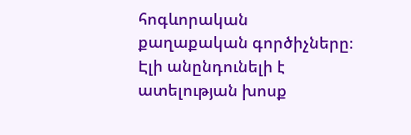հոգևորական
քաղաքական գործիչները։ Էլի անընդունելի է ատելության խոսք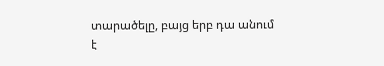տարածելը, բայց երբ դա անում
է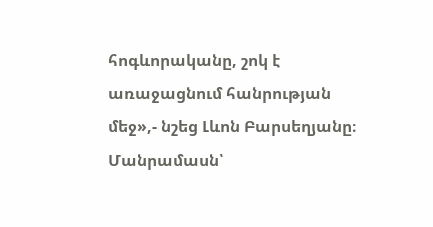հոգևորականը, շոկ է առաջացնում հանրության մեջ»,- նշեց Լևոն Բարսեղյանը։
Մանրամասն՝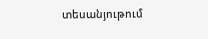տեսանյութում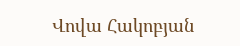Վովա Հակոբյան